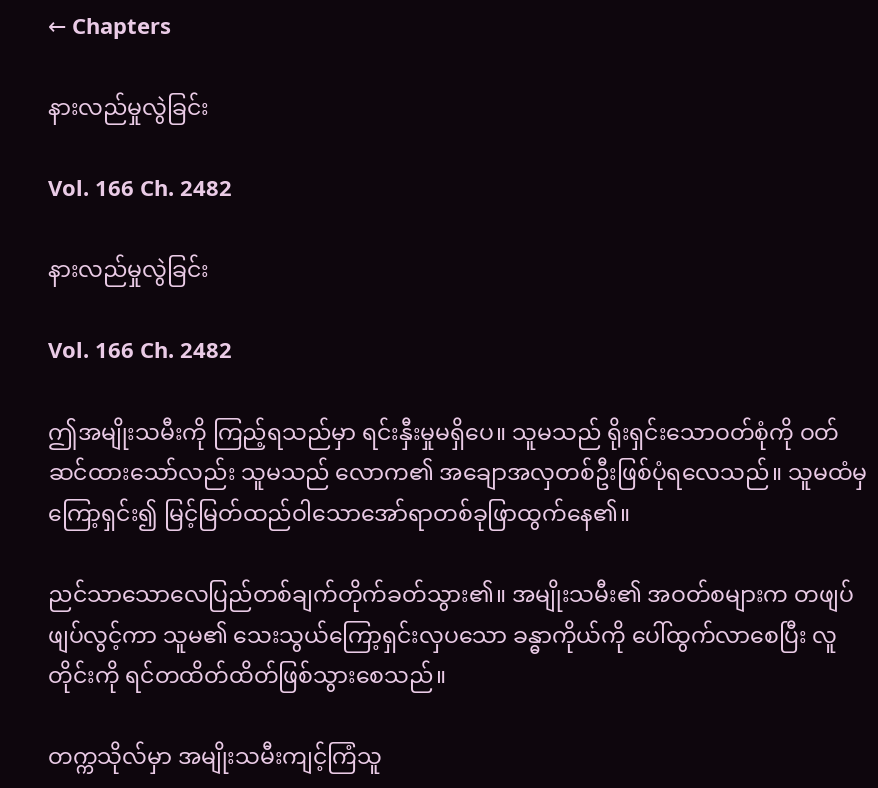← Chapters

နားလည်မှုလွဲခြင်း

Vol. 166 Ch. 2482

နားလည်မှုလွဲခြင်း

Vol. 166 Ch. 2482

ဤအမျိုးသမီးကို ကြည့်ရသည်မှာ ရင်းနှီးမှုမရှိပေ။ သူမသည် ရိုးရှင်းသောဝတ်စုံကို ဝတ်ဆင်ထားသော်လည်း သူမသည် လောက၏ အချောအလှတစ်ဦးဖြစ်ပုံရလေသည်။ သူမထံမှကြော့ရှင်း၍ မြင့်မြတ်ထည်ဝါသောအော်ရာတစ်ခုဖြာထွက်နေ၏။

ညင်သာသောလေပြည်တစ်ချက်တိုက်ခတ်သွား၏။ အမျိုးသမီး၏ အဝတ်စများက တဖျပ်ဖျပ်လွင့်ကာ သူမ၏ သေးသွယ်ကြော့ရှင်းလှပသော ခန္ဓာကိုယ်ကို ပေါ်ထွက်လာစေပြီး လူတိုင်းကို ရင်တထိတ်ထိတ်ဖြစ်သွားစေသည်။

တက္ကသိုလ်မှာ အမျိုးသမီးကျင့်ကြံသူ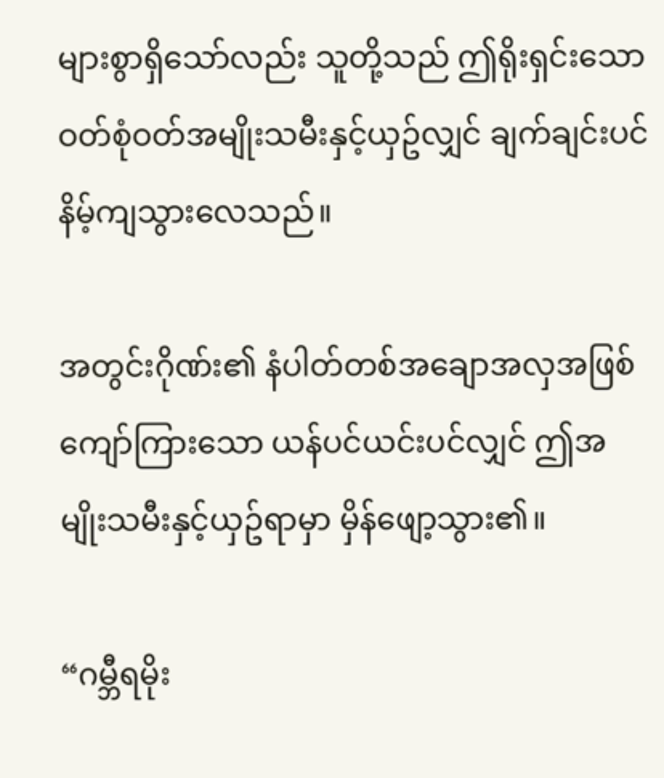များစွာရှိသော်လည်း သူတို့သည် ဤရိုးရှင်းသောဝတ်စုံဝတ်အမျိုးသမီးနှင့်ယှဥ်လျှင် ချက်ချင်းပင် နိမ့်ကျသွားလေသည်။

အတွင်းဂိုဏ်း၏ နံပါတ်တစ်အချောအလှအဖြစ်ကျော်ကြားသော ယန်ပင်ယင်းပင်လျှင် ဤအမျိုးသမီးနှင့်ယှဥ်ရာမှာ မှိန်ဖျော့သွား၏။

“ဂမ္ဘီရမိုး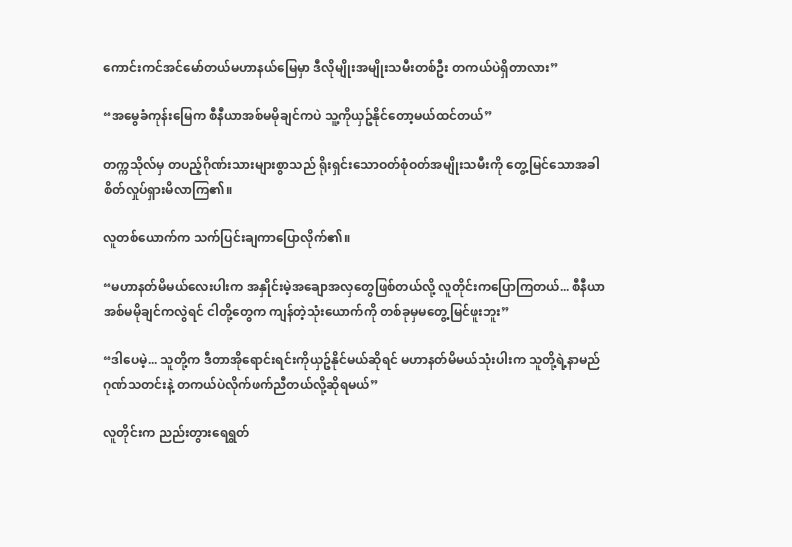ကောင်းကင်အင်မော်တယ်မဟာနယ်မြေမှာ ဒီလိုမျိုးအမျိုးသမီးတစ်ဦး တကယ်ပဲရှိတာလား”

“အမွေခံကုန်းမြေက စီနီယာအစ်မမိုချင်ကပဲ သူ့ကိုယှဥ်နိုင်တော့မယ်ထင်တယ်”

တက္ကသိုလ်မှ တပည့်ဂိုဏ်းသားများစွာသည် ရိုးရှင်းသောဝတ်စုံဝတ်အမျိုးသမီးကို တွေ့မြင်သောအခါ စိတ်လှုပ်ရှားမိလာကြ၏။

လူတစ်ယောက်က သက်ပြင်းချကာပြောလိုက်၏။

“မဟာနတ်မိမယ်လေးပါးက အနှိုင်းမဲ့အချောအလှတွေဖြစ်တယ်လို့ လူတိုင်းကပြောကြတယ်... စီနီယာအစ်မမိုချင်ကလွဲရင် ငါတို့တွေက ကျန်တဲ့သုံးယောက်ကို တစ်ခုမှမတွေ့မြင်ဖူးဘူး”

“ဒါပေမဲ့... သူတို့က ဒီတာအိုရောင်းရင်းကိုယှဥ်နိုင်မယ်ဆိုရင် မဟာနတ်မိမယ်သုံးပါးက သူတို့ရဲ့နာမည်ဂုဏ်သတင်းနဲ့ တကယ်ပဲလိုက်ဖက်ညီတယ်လို့ဆိုရမယ်”

လူတိုင်းက ညည်းတွားရေရွတ်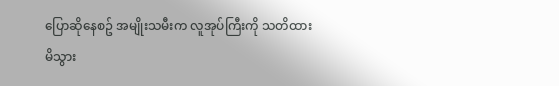ပြောဆိုနေစဥ် အမျိုးသမီးက လူအုပ်ကြီးကို သတိထားမိသွား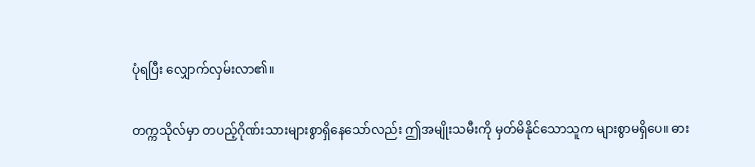ပုံရပြီး လျှောက်လှမ်းလာ၏။

တက္ကသိုလ်မှာ တပည့်ဂိုဏ်းသားများစွာရှိနေသော်လည်း ဤအမျိုးသမီးကို မှတ်မိနိုင်သောသူက များစွာမရှိပေ။ ဓား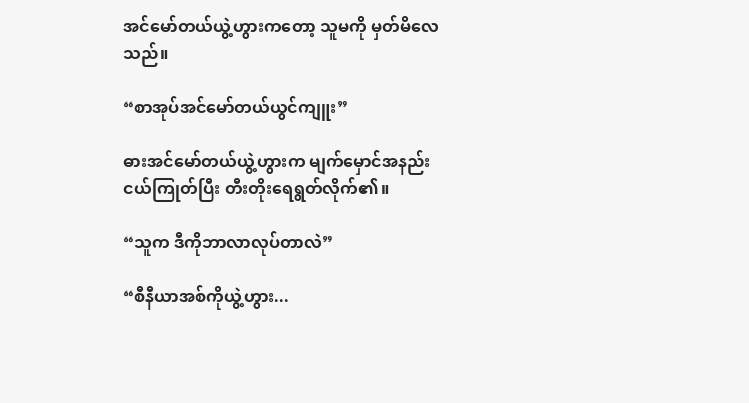အင်မော်တယ်ယွဲ့ဟွားကတော့ သူမကို မှတ်မိလေသည်။

“စာအုပ်အင်မော်တယ်ယွင်ကျူး”

ဓားအင်မော်တယ်ယွဲ့ဟွားက မျက်မှောင်အနည်းငယ်ကြုတ်ပြီး တီးတိုးရေရွတ်လိုက်၏။

“သူက ဒီကိုဘာလာလုပ်တာလဲ”

“စီနီယာအစ်ကိုယွဲ့ဟွား...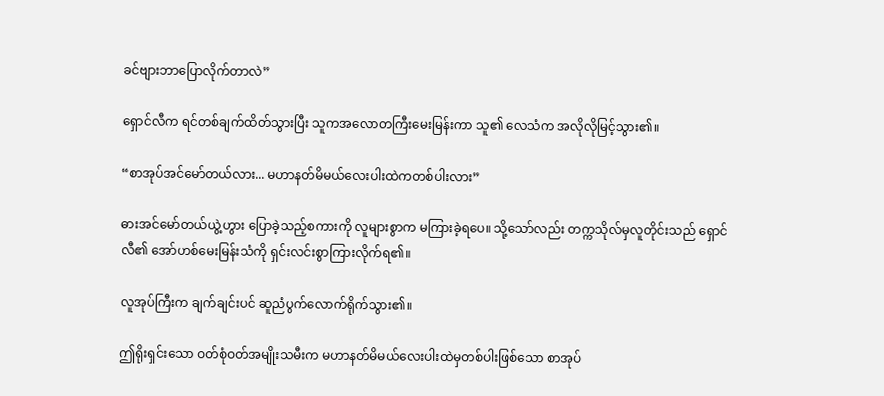ခင်ဗျားဘာပြောလိုက်တာလဲ”

ရှောင်လီက ရင်တစ်ချက်ထိတ်သွားပြီး သူကအလောတကြီးမေးမြန်းကာ သူ၏ လေသံက အလိုလိုမြင့်သွား၏။

“စာအုပ်အင်မော်တယ်လား... မဟာနတ်မိမယ်လေးပါးထဲကတစ်ပါးလား”

ဓားအင်မော်တယ်ယွဲ့ဟွား ပြောခဲ့သည့်စကားကို လူများစွာက မကြားခဲ့ရပေ။ သို့သော်လည်း တက္ကသိုလ်မှလူတိုင်းသည် ရှောင်လီ၏ အော်ဟစ်မေးမြန်းသံကို ရှင်းလင်းစွာကြားလိုက်ရ၏။

လူအုပ်ကြီးက ချက်ချင်းပင် ဆူညံပွက်လောက်ရိုက်သွား၏။

ဤရိုးရှင်းသော ဝတ်စုံဝတ်အမျိုးသမီးက မဟာနတ်မိမယ်လေးပါးထဲမှတစ်ပါးဖြစ်သော စာအုပ်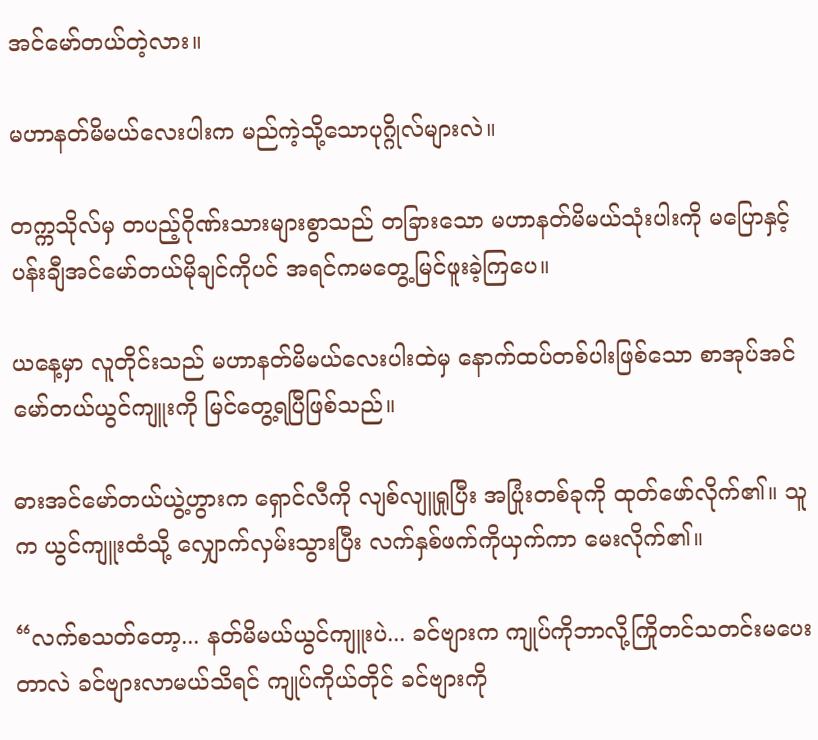အင်မော်တယ်တဲ့လား။

မဟာနတ်မိမယ်လေးပါးက မည်ကဲ့သို့သောပုဂ္ဂိုလ်များလဲ။

တက္ကသိုလ်မှ တပည့်ဂိုဏ်းသားများစွာသည် တခြားသော မဟာနတ်မိမယ်သုံးပါးကို မပြောနှင့် ပန်းချီအင်မော်တယ်မိုချင်ကိုပင် အရင်ကမတွေ့မြင်ဖူးခဲ့ကြပေ။

ယနေ့မှာ လူတိုင်းသည် မဟာနတ်မိမယ်လေးပါးထဲမှ နောက်ထပ်တစ်ပါးဖြစ်သော စာအုပ်အင်မော်တယ်ယွင်ကျူးကို မြင်တွေ့ရပြီဖြစ်သည်။

ဓားအင်မော်တယ်ယွဲ့ဟွားက ရှောင်လီကို လျစ်လျူရှုပြီး အပြုံးတစ်ခုကို ထုတ်ဖော်လိုက်၏။ သူက ယွင်ကျူးထံသို့ လျှောက်လှမ်းသွားပြီး လက်နှစ်ဖက်ကိုယှက်ကာ မေးလိုက်၏။

“လက်စသတ်တော့... နတ်မိမယ်ယွင်ကျူးပဲ... ခင်ဗျားက ကျုပ်ကိုဘာလို့ကြိုတင်သတင်းမပေးတာလဲ ခင်ဗျားလာမယ်သိရင် ကျုပ်ကိုယ်တိုင် ခင်ဗျားကို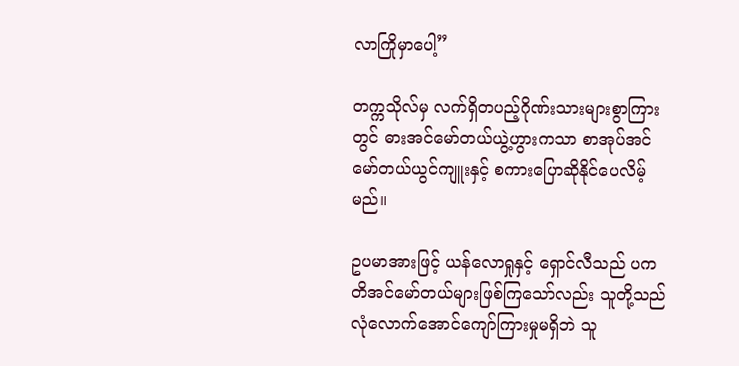လာကြိုမှာပေါ့”

တက္ကသိုလ်မှ လက်ရှိတပည့်ဂိုဏ်းသားများစွာကြားတွင် ဓားအင်မော်တယ်ယွဲ့ဟွားကသာ စာအုပ်အင်မော်တယ်ယွင်ကျူးနှင့် စကားပြောဆိုနိုင်ပေလိမ့်မည်။

ဥပမာအားဖြင့် ယန်လောရှုနှင့် ရှောင်လီသည် ပကတိအင်မော်တယ်များဖြစ်ကြသော်လည်း သူတို့သည် လုံလောက်အောင်ကျော်ကြားမှုမရှိဘဲ သူ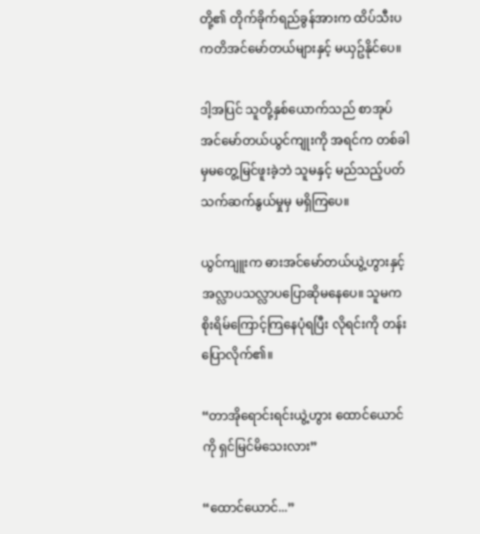တို့၏ တိုက်ခိုက်ရည်ခွန်အားက ထိပ်သီးပကတိအင်မော်တယ်များနှင့် မယှဥ်နိုင်ပေ။

ဒါ့အပြင် သူတို့နှစ်ယောက်သည် စာအုပ်အင်မော်တယ်ယွင်ကျုးကို အရင်က တစ်ခါမှမတွေ့မြင်ဖူးခဲ့ဘဲ သူမနှင့် မည်သည့်ပတ်သက်ဆက်နွယ်မှုမှ မရှိကြပေ။

ယွင်ကျူးက ဓားအင်မော်တယ်ယွဲ့ဟွားနှင့် အလ္လာပသလ္လာပပြောဆိုမနေပေ။ သူမက စိုးရိမ်ကြောင့်ကြနေပုံရပြီး လိုရင်းကို တန်းပြောလိုက်၏။

“တာအိုရောင်းရင်းယွဲ့ဟွား ထောင်ယောင်ကို ရှင်မြင်မိသေးလား”

“ထောင်ယောင်...”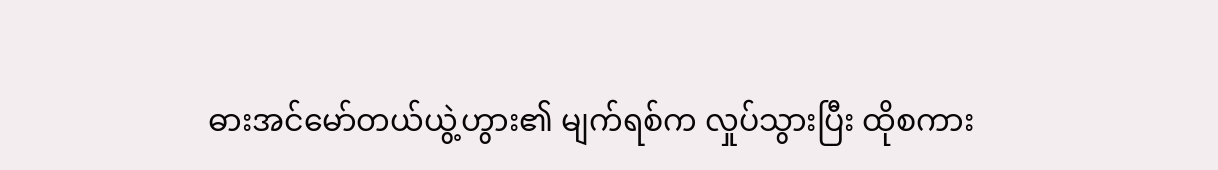ဓားအင်မော်တယ်ယွဲ့ဟွား၏ မျက်ရစ်က လှုပ်သွားပြီး ထိုစကား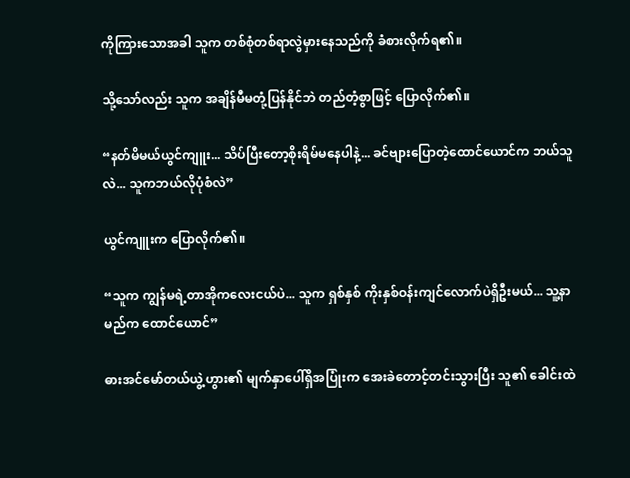ကိုကြားသောအခါ သူက တစ်စုံတစ်ရာလွဲမှားနေသည်ကို ခံစားလိုက်ရ၏။

သို့သော်လည်း သူက အချိန်မီမတုံ့ပြန်နိုင်ဘဲ တည်တံ့စွာဖြင့် ပြောလိုက်၏။

“နတ်မိမယ်ယွင်ကျူး... သိပ်ပြီးတော့စိုးရိမ်မနေပါနဲ့... ခင်ဗျားပြောတဲ့ထောင်ယောင်က ဘယ်သူလဲ... သူကဘယ်လိုပုံစံလဲ”

ယွင်ကျူးက ပြောလိုက်၏။

“သူက ကျွန်မရဲ့တာအိုကလေးငယ်ပဲ... သူက ရှစ်နှစ် ကိုးနှစ်ဝန်းကျင်လောက်ပဲရှိဦးမယ်... သူ့နာမည်က ထောင်ယောင်”

ဓားအင်မော်တယ်ယွဲ့ဟွား၏ မျက်နှာပေါ်ရှိအပြုံးက အေးခဲတောင့်တင်းသွားပြီး သူ၏ ခေါင်းထဲ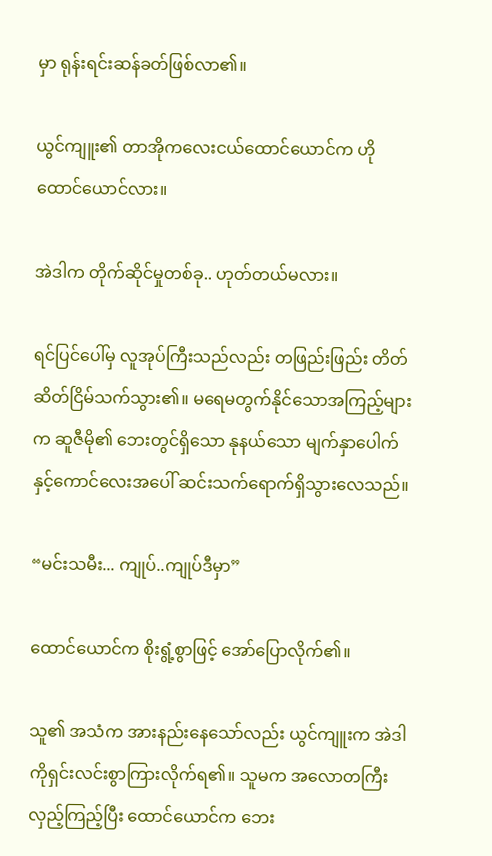မှာ ရုန်းရင်းဆန်ခတ်ဖြစ်လာ၏။

ယွင်ကျူး၏ တာအိုကလေးငယ်ထောင်ယောင်က ဟိုထောင်ယောင်လား။

အဲဒါက တိုက်ဆိုင်မှုတစ်ခု.. ဟုတ်တယ်မလား။

ရင်ပြင်ပေါ်မှ လူအုပ်ကြီးသည်လည်း တဖြည်းဖြည်း တိတ်ဆိတ်ငြိမ်သက်သွား၏။ မရေမတွက်နိုင်သောအကြည့်များက ဆူဇီမို၏ ဘေးတွင်ရှိသော နုနယ်သော မျက်နှာပေါက်နှင့်ကောင်လေးအပေါ် ဆင်းသက်ရောက်ရှိသွားလေသည်။

“မင်းသမီး... ကျုပ်..ကျုပ်ဒီမှာ”

ထောင်ယောင်က စိုးရွံ့စွာဖြင့် အော်ပြောလိုက်၏။

သူ၏ အသံက အားနည်းနေသော်လည်း ယွင်ကျူးက အဲဒါကိုရှင်းလင်းစွာကြားလိုက်ရ၏။ သူမက အလောတကြီးလှည့်ကြည့်ပြီး ထောင်ယောင်က ဘေး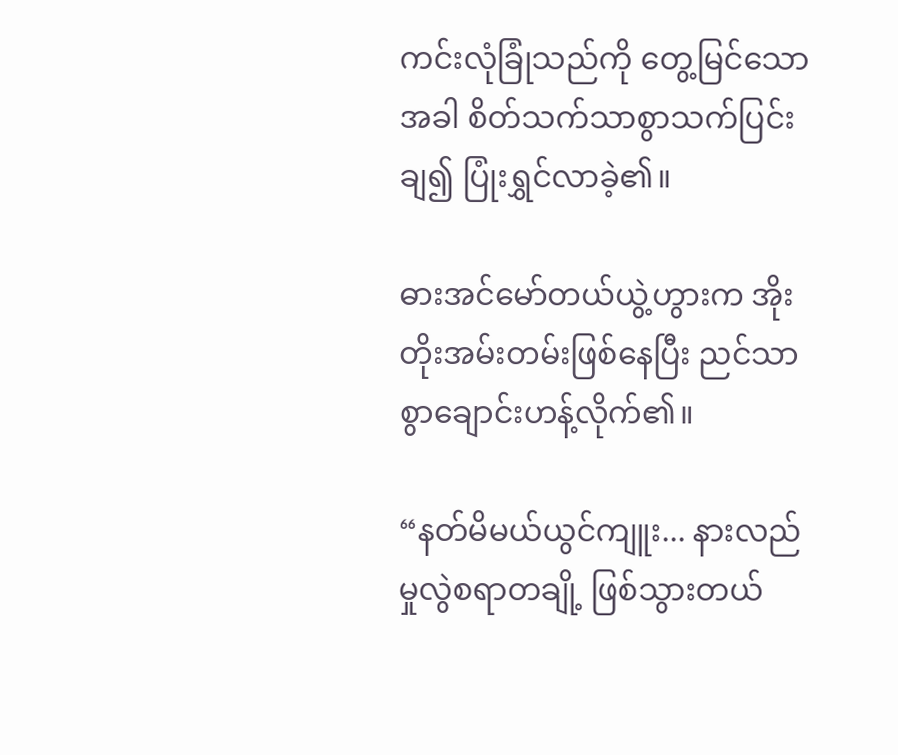ကင်းလုံခြုံသည်ကို တွေ့မြင်သောအခါ စိတ်သက်သာစွာသက်ပြင်းချ၍ ပြုံးရွှင်လာခဲ့၏။

ဓားအင်မော်တယ်ယွဲ့ဟွားက အိုးတိုးအမ်းတမ်းဖြစ်နေပြီး ညင်သာစွာချောင်းဟန့်လိုက်၏။

“နတ်မိမယ်ယွင်ကျူး... နားလည်မှုလွဲစရာတချို့ ဖြစ်သွားတယ်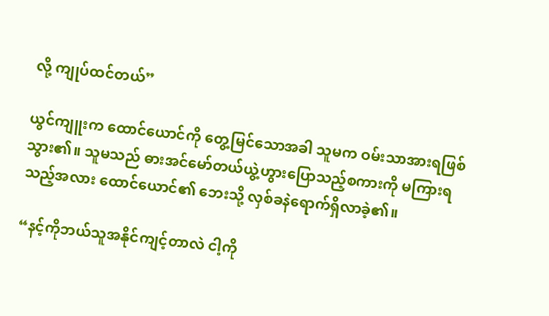လို့ ကျုပ်ထင်တယ်”

ယွင်ကျူးက ထောင်ယောင်ကို တွေ့မြင်သောအခါ သူမက ဝမ်းသာအားရဖြစ်သွား၏။ သူမသည် ဓားအင်မော်တယ်ယွဲ့ဟွားပြောသည့်စကားကို မကြားရသည့်အလား ထောင်ယောင်၏ ဘေးသို့ လှစ်ခနဲရောက်ရှိလာခဲ့၏။

“နင့်ကိုဘယ်သူအနိုင်ကျင့်တာလဲ ငါ့ကို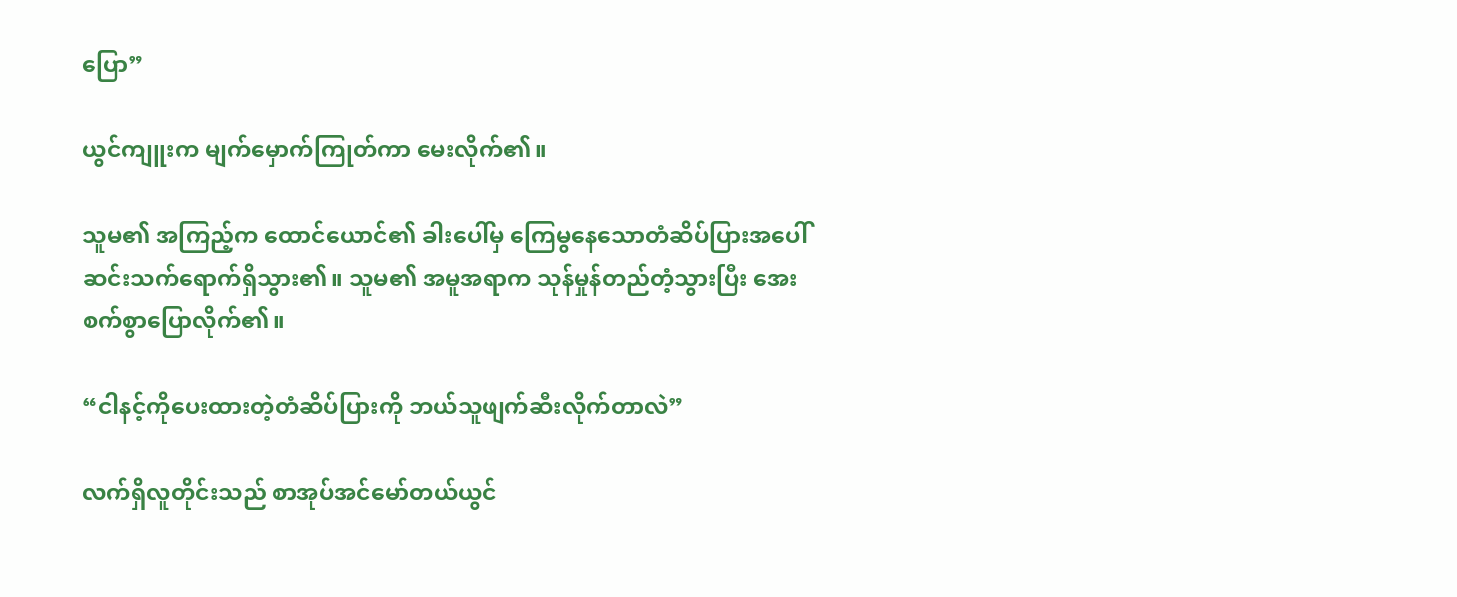ပြော”

ယွင်ကျူးက မျက်မှောက်ကြုတ်ကာ မေးလိုက်၏။

သူမ၏ အကြည့်က ထောင်ယောင်၏ ခါးပေါ်မှ ကြေမွနေသောတံဆိပ်ပြားအပေါ် ဆင်းသက်ရောက်ရှိသွား၏။ သူမ၏ အမူအရာက သုန်မှုန်တည်တံ့သွားပြီး အေးစက်စွာပြောလိုက်၏။

“ငါနင့်ကိုပေးထားတဲ့တံဆိပ်ပြားကို ဘယ်သူဖျက်ဆီးလိုက်တာလဲ”

လက်ရှိလူတိုင်းသည် စာအုပ်အင်မော်တယ်ယွင်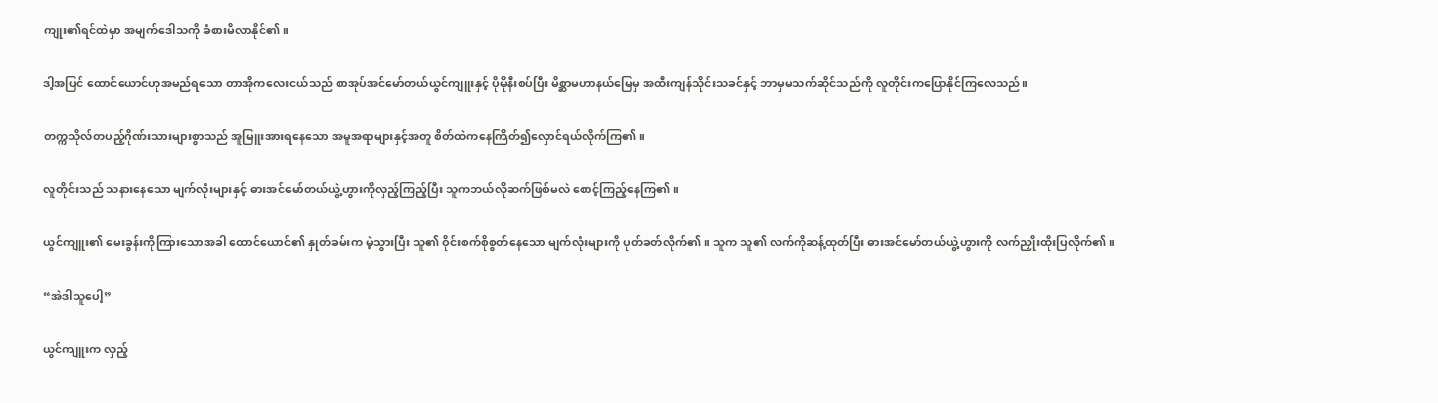ကျုး၏ရင်ထဲမှာ အမျက်ဒေါသကို ခံစားမိလာနိုင်၏။

ဒါ့အပြင် ထောင်ယောင်ဟုအမည်ရသော တာအိုကလေးငယ်သည် စာအုပ်အင်မော်တယ်ယွင်ကျူးနှင့် ပိုမိုနီးစပ်ပြီး မိစ္ဆာမဟာနယ်မြေမှ အထီးကျန်သိုင်းသခင်နှင့် ဘာမှမသက်ဆိုင်သည်ကို လူတိုင်းကပြောနိုင်ကြလေသည်။

တက္ကသိုလ်တပည့်ဂိုဏ်းသားများစွာသည် အူမြူးအားရနေသော အမူအရာများနှင့်အတူ စိတ်ထဲကနေကြိတ်၍လှောင်ရယ်လိုက်ကြ၏။

လူတိုင်းသည် သနားနေသော မျက်လုံးများနှင့် ဓားအင်မော်တယ်ယွဲ့ဟွားကိုလှည့်ကြည့်ပြီး သူကဘယ်လိုဆက်ဖြစ်မလဲ စောင့်ကြည့်နေကြ၏။

ယွင်ကျူး၏ မေးခွန်းကိုကြားသောအခါ ထောင်ယောင်၏ နှုတ်ခမ်းက မဲ့သွားပြီး သူ၏ ဝိုင်းစက်စိုစွတ်နေသော မျက်လုံးများကို ပုတ်ခတ်လိုက်၏။ သူက သူ၏ လက်ကိုဆန့်ထုတ်ပြီး ဓားအင်မော်တယ်ယွဲ့ဟွားကို လက်ညှိုးထိုးပြလိုက်၏။

“အဲဒါသူပေါ့”

ယွင်ကျူးက လှည့်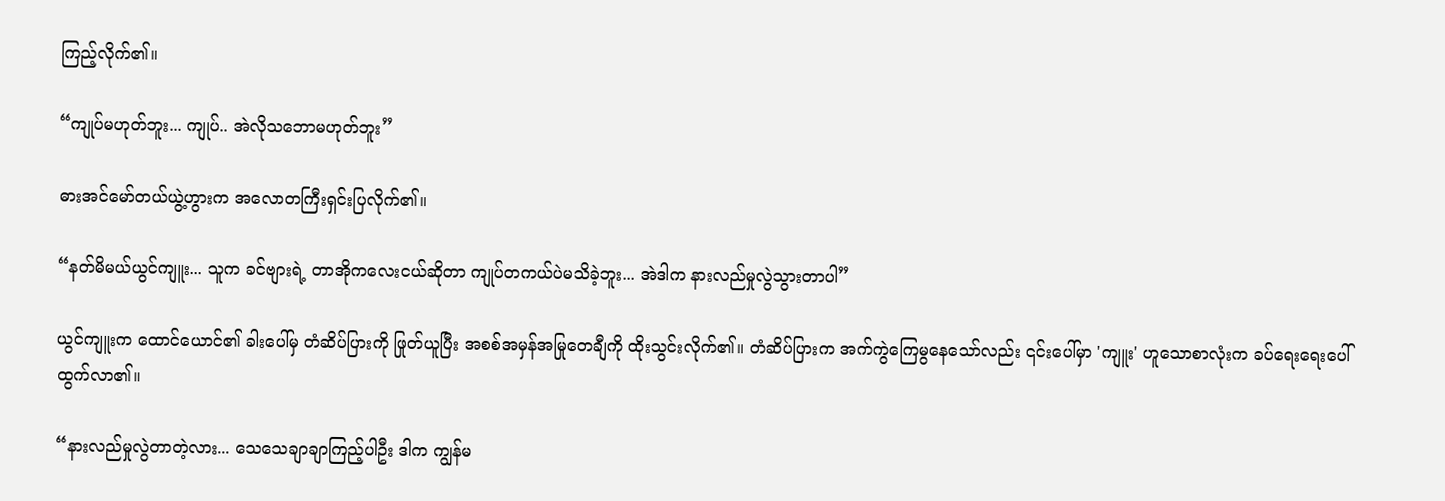ကြည့်လိုက်၏။

“ကျုပ်မဟုတ်ဘူး... ကျုပ်.. အဲလိုသဘောမဟုတ်ဘူး”

ဓားအင်မော်တယ်ယွဲ့ဟွားက အလောတကြီးရှင်းပြလိုက်၏။

“နတ်မိမယ်ယွင်ကျူး... သူက ခင်ဗျားရဲ့ တာအိုကလေးငယ်ဆိုတာ ကျုပ်တကယ်ပဲမသိခဲ့ဘူး... အဲဒါက နားလည်မှုလွဲသွားတာပါ”

ယွင်ကျူးက ထောင်ယောင်၏ ခါးပေါ်မှ တံဆိပ်ပြားကို ဖြုတ်ယူပြီး အစစ်အမှန်အမြုတေချီကို ထိုးသွင်းလိုက်၏။ တံဆိပ်ပြားက အက်ကွဲကြေမွနေသော်လည်း ၎င်းပေါ်မှာ 'ကျူး' ဟူသောစာလုံးက ခပ်ရေးရေးပေါ်ထွက်လာ၏။

“နားလည်မှုလွဲတာတဲ့လား... သေသေချာချာကြည့်ပါဦး ဒါက ကျွန်မ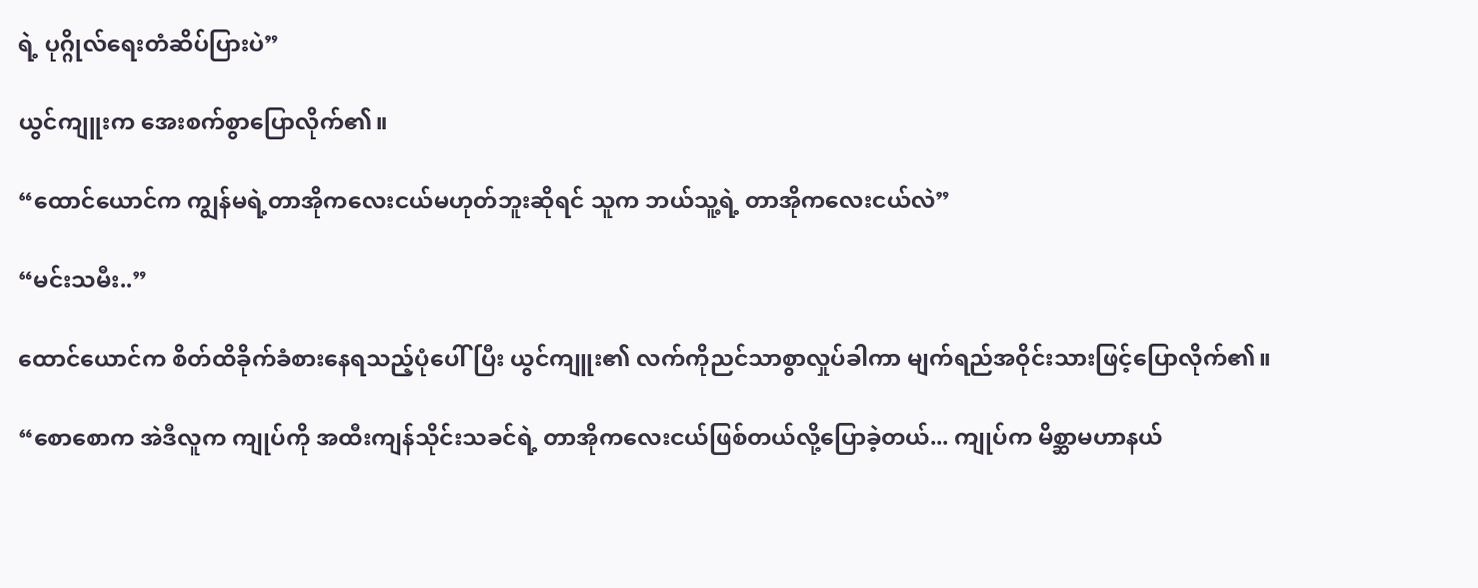ရဲ့ ပုဂ္ဂိုလ်ရေးတံဆိပ်ပြားပဲ”

ယွင်ကျူးက အေးစက်စွာပြောလိုက်၏။

“ထောင်ယောင်က ကျွန်မရဲ့တာအိုကလေးငယ်မဟုတ်ဘူးဆိုရင် သူက ဘယ်သူ့ရဲ့ တာအိုကလေးငယ်လဲ”

“မင်းသမီး..”

ထောင်ယောင်က စိတ်ထိခိုက်ခံစားနေရသည့်ပုံပေါ်ပြီး ယွင်ကျူး၏ လက်ကိုညင်သာစွာလှုပ်ခါကာ မျက်ရည်အဝိုင်းသားဖြင့်ပြောလိုက်၏။

“စောစောက အဲဒီလူက ကျုပ်ကို အထီးကျန်သိုင်းသခင်ရဲ့ တာအိုကလေးငယ်ဖြစ်တယ်လို့ပြောခဲ့တယ်... ကျုပ်က မိစ္ဆာမဟာနယ်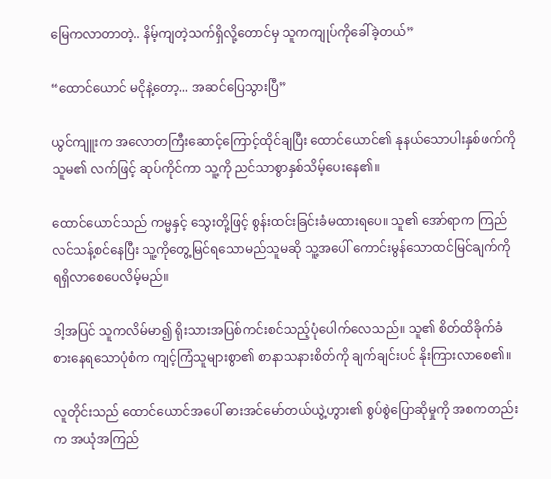မြေကလာတာတဲ့.. နိမ့်ကျတဲ့သက်ရှိလို့တောင်မှ သူကကျုပ်ကိုခေါ်ခဲ့တယ်”

“ထောင်ယောင် မငိုနဲ့တော့... အဆင်ပြေသွားပြီ”

ယွင်ကျူးက အလောတကြီးဆောင့်ကြောင့်ထိုင်ချပြီး ထောင်ယောင်၏ နုနယ်သောပါးနှစ်ဖက်ကို သူမ၏ လက်ဖြင့် ဆုပ်ကိုင်ကာ သူ့ကို ညင်သာစွာနှစ်သိမ့်ပေးနေ၏။

ထောင်ယောင်သည် ကမ္မနှင့် သွေးတို့ဖြင့် စွန်းထင်းခြင်းခံမထားရပေ။ သူ၏ အော်ရာက ကြည်လင်သန့်စင်နေပြီး သူ့ကိုတွေ့မြင်ရသောမည်သူမဆို သူ့အပေါ် ကောင်းမွန်သောထင်မြင်ချက်ကို ရရှိလာစေပေလိမ့်မည်။

ဒါ့အပြင် သူကလိမ်မာ၍ ရိုးသားအပြစ်ကင်းစင်သည့်ပုံပေါက်လေသည်။ သူ၏ စိတ်ထိခိုက်ခံစားနေရသောပုံစံက ကျင့်ကြံသူများစွာ၏ စာနာသနားစိတ်ကို ချက်ချင်းပင် နိုးကြားလာစေ၏။

လူတိုင်းသည် ထောင်ယောင်အပေါ် ဓားအင်မော်တယ်ယွဲ့ဟွား၏ စွပ်စွဲပြောဆိုမှုကို အစကတည်းက အယုံအကြည်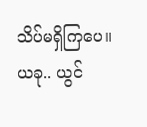သိပ်မရှိကြပေ။ ယခု.. ယွင်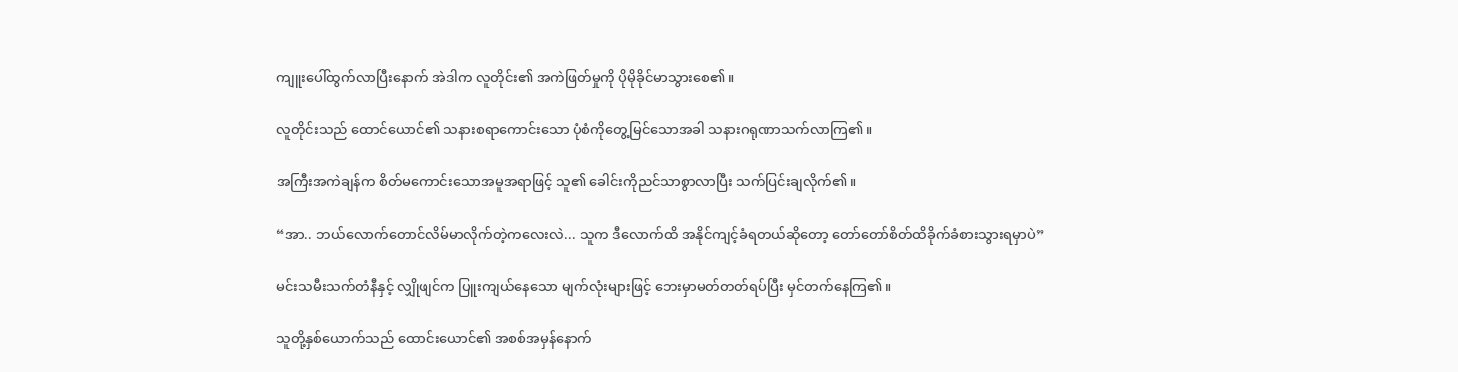ကျူးပေါ်ထွက်လာပြီးနောက် အဲဒါက လူတိုင်း၏ အကဲဖြတ်မှုကို ပိုမိုခိုင်မာသွားစေ၏။

လူတိုင်းသည် ထောင်ယောင်၏ သနားစရာကောင်းသော ပုံစံကိုတွေ့မြင်သောအခါ သနားဂရုဏာသက်လာကြ၏။

အကြီးအကဲချန်က စိတ်မကောင်းသောအမူအရာဖြင့် သူ၏ ခေါင်းကိုညင်သာစွာလာပြီး သက်ပြင်းချလိုက်၏။

“အာ.. ဘယ်လောက်တောင်လိမ်မာလိုက်တဲ့ကလေးလဲ... သူက ဒီလောက်ထိ အနိုင်ကျင့်ခံရတယ်ဆိုတော့ တော်တော်စိတ်ထိခိုက်ခံစားသွားရမှာပဲ”

မင်းသမီးသက်တံနီနှင့် လျှိုဖျင်က ပြူးကျယ်နေသော မျက်လုံးများဖြင့် ဘေးမှာမတ်တတ်ရပ်ပြီး မှင်တက်နေကြ၏။

သူတို့နှစ်ယောက်သည် ထောင်းယောင်၏ အစစ်အမှန်နောက်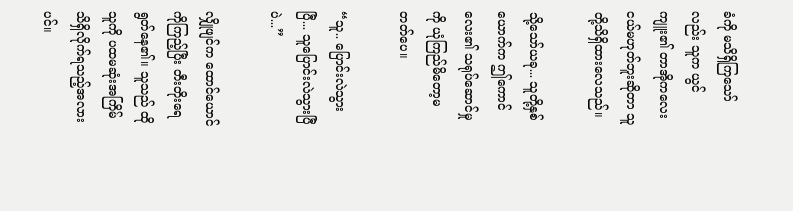ခံကို မသိရှိကြသော်လည်း သူက ယွင်ကျူး၏ တာအိုကလေးငယ်မဟုတ်ဘူးဆိုတာ သူတို့သိရှိထားလေသည်။

သို့သော်ယခု... သူတို့နှစ်ယောက်က ဤကောင်လေး၏ သရုပ်ဆောင်မှုကို ယုံကြည်မိတော့မတတ်ပေ။

“သူ.. ပြောင်းလဲသွားပြီ... သူပြောင်းလဲသွားပြီပဲ...”

လျှိုဖျင်က ထောင်ယောင်ကိုကြည့်ပြီး တီးတိုးရေရွတ်နေ၏။ သူသည် ထိုသူကို ပထမဆုံးအကြိမ် သိရှိလိုက်ရသည့်အလားပင်။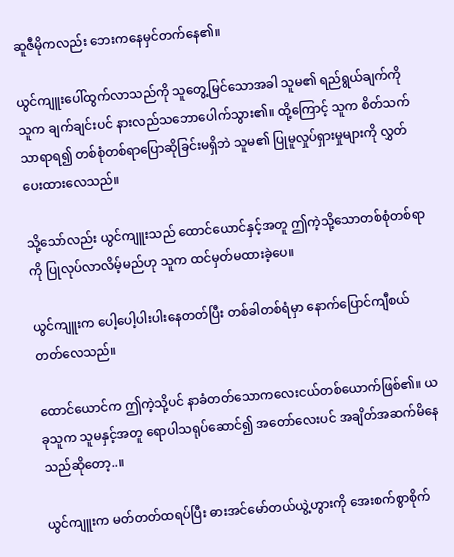ဆူဇီမိုကလည်း ဘေးကနေမှင်တက်နေ၏။

ယွင်ကျူးပေါ်ထွက်လာသည်ကို သူတွေ့မြင်သောအခါ သူမ၏ ရည်ရွယ်ချက်ကို သူက ချက်ချင်းပင် နားလည်သဘောပေါက်သွား၏။ ထို့ကြောင့် သူက စိတ်သက်သာရာရ၍ တစ်စုံတစ်ရာပြောဆိုခြင်းမရှိဘဲ သူမ၏ ပြုမူလှုပ်ရှားမှုများကို လွှတ်ပေးထားလေသည်။

သို့သော်လည်း ယွင်ကျူးသည် ထောင်ယောင်နှင့်အတူ ဤကဲ့သို့သောတစ်စုံတစ်ရာကို ပြုလုပ်လာလိမ့်မည်ဟု သူက ထင်မှတ်မထားခဲ့ပေ။

ယွင်ကျူးက ပေါ့ပေါ့ပါးပါးနေတတ်ပြီး တစ်ခါတစ်ရံမှာ နောက်ပြောင်ကျီစယ်တတ်လေသည်။

ထောင်ယောင်က ဤကဲ့သို့ပင် နာခံတတ်သောကလေးငယ်တစ်ယောက်ဖြစ်၏။ ယခုသူက သူမနှင့်အတူ ရောပါသရုပ်ဆောင်၍ အတော်လေးပင် အချိတ်အဆက်မိနေသည်ဆိုတော့..။

ယွင်ကျူးက မတ်တတ်ထရပ်ပြီး ဓားအင်မော်တယ်ယွဲ့ဟွားကို အေးစက်စွာစိုက်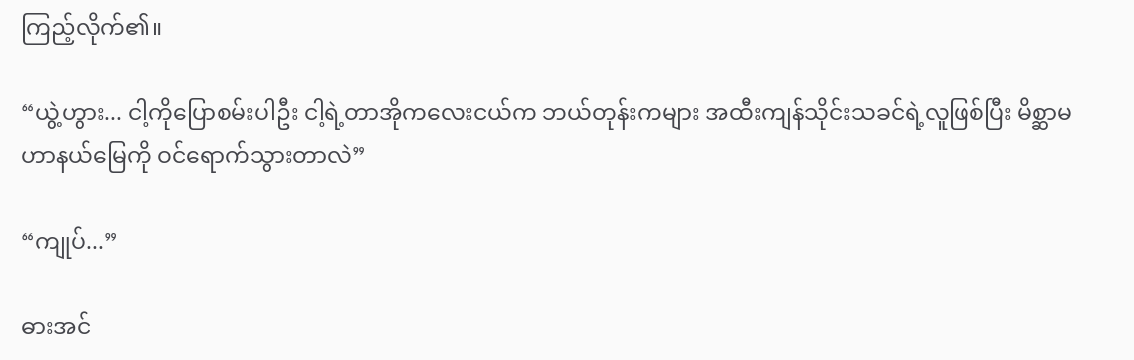ကြည့်လိုက်၏။

“ယွဲ့ဟွား... ငါ့ကိုပြောစမ်းပါဦး ငါ့ရဲ့တာအိုကလေးငယ်က ဘယ်တုန်းကများ အထီးကျန်သိုင်းသခင်ရဲ့လူဖြစ်ပြီး မိစ္ဆာမဟာနယ်မြေကို ဝင်ရောက်သွားတာလဲ”

“ကျုပ်...”

ဓားအင်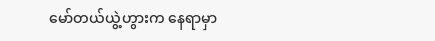မော်တယ်ယွဲ့ဟွားက နေရာမှာ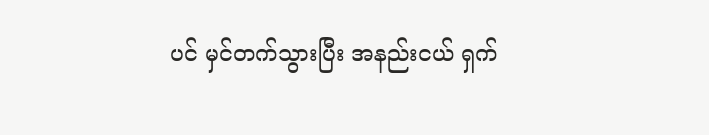ပင် မှင်တက်သွားပြီး အနည်းငယ် ရှက်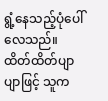ရွံ့နေသည့်ပုံပေါ်လေသည်။ ထိတ်ထိတ်ပျာပျာဖြင့် သူက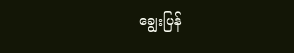ချွေးပြန်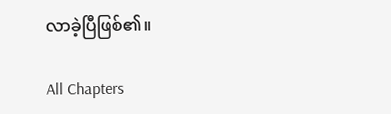လာခဲ့ပြီဖြစ်၏။

All Chapters